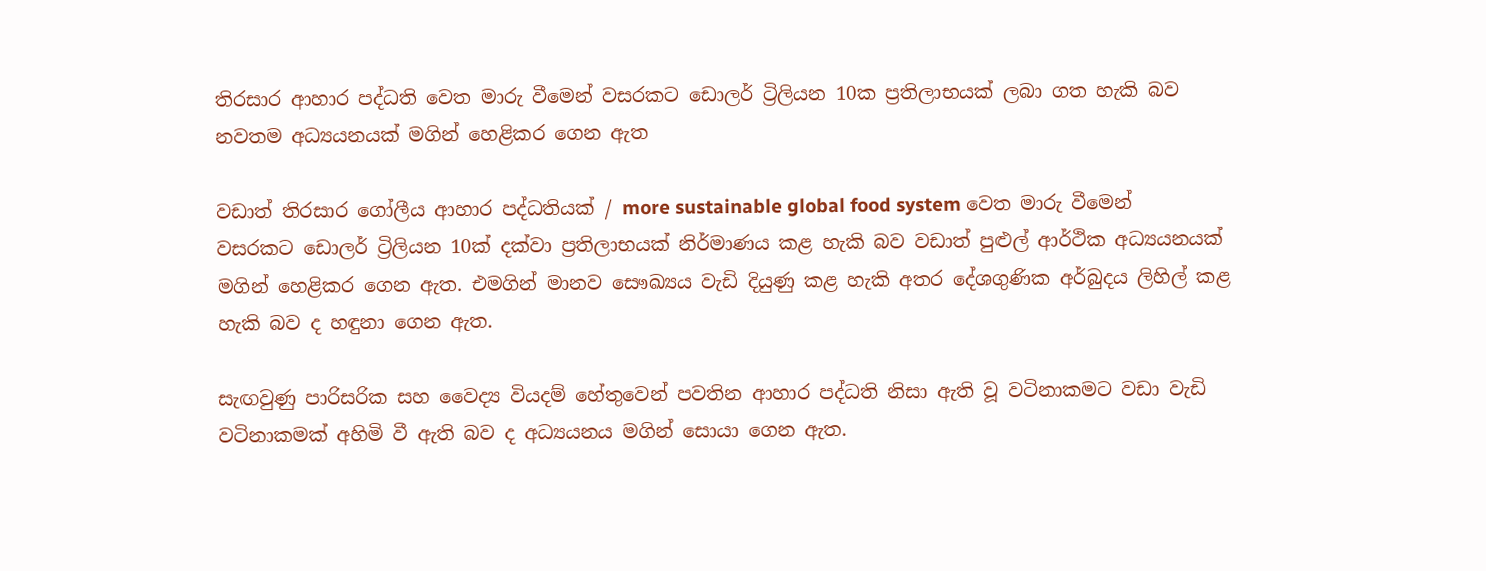තිරසාර ආහාර පද්ධති වෙත මාරු වීමෙන් වසරකට ඩොලර් ට්‍රිලියන 10ක ප්‍රතිලාභයක් ලබා ගත හැකි බව නවතම අධ්‍යයනයක් මගින් හෙළිකර ගෙන ඇත

වඩාත් තිරසාර ගෝලීය ආහාර පද්ධතියක් / more sustainable global food system වෙත මාරු වීමෙන් වසරකට ඩොලර් ට්‍රිලියන 10ක් දක්වා ප්‍රතිලාභයක් නිර්මාණය කළ හැකි බව වඩාත් පුළුල් ආර්ථික අධ්‍යයනයක් මගින් හෙළිකර ගෙන ඇත. එමගින් මානව සෞඛ්‍යය වැඩි දියුණු කළ හැකි අතර දේශගුණික අර්බුදය ලිහිල් කළ හැකි බව ද හඳුනා ගෙන ඇත.

සැඟවුණු පාරිසරික සහ වෛද්‍ය වියදම් හේතුවෙන් පවතින ආහාර පද්ධති නිසා ඇති වූ වටිනාකමට වඩා වැඩි වටිනාකමක් අහිමි වී ඇති බව ද අධ්‍යයනය මගින් සොයා ගෙන ඇත.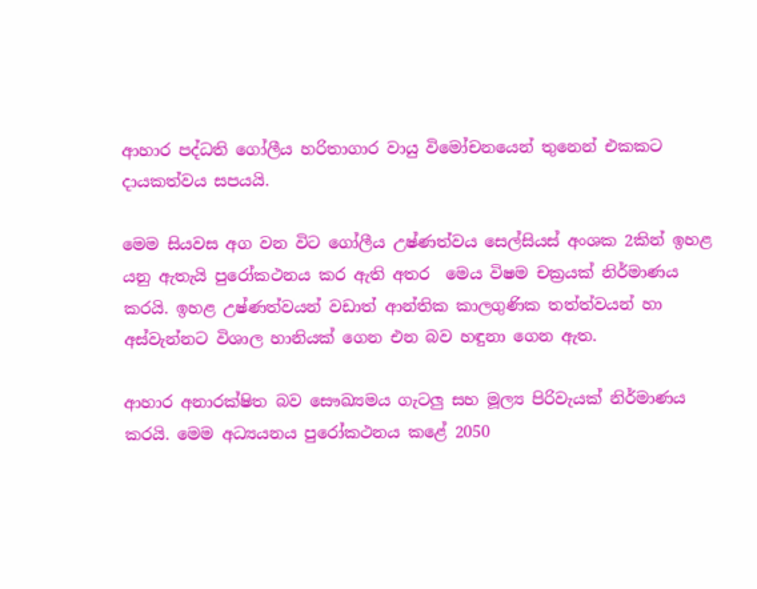ආහාර පද්ධති ගෝලීය හරිතාගාර වායු විමෝචනයෙන් තුනෙන් එකකට දායකත්වය සපයයි.

මෙම සියවස අග වන විට ගෝලීය උෂ්ණත්වය සෙල්සියස් අංශක 2කින් ඉහළ යනු ඇතැයි පුරෝකථනය කර ඇති අතර  මෙය විෂම චක්‍රයක් නිර්මාණය කරයි. ඉහළ උෂ්ණත්වයන් වඩාත් ආන්තික කාලගුණික තත්ත්වයන් හා අස්වැන්නට විශාල හානියක් ගෙන එන බව හඳුනා ගෙන ඇත.

ආහාර අනාරක්ෂිත බව සෞඛ්‍යමය ගැටලු සහ මූල්‍ය පිරිවැයක් නිර්මාණය කරයි. මෙම අධ්‍යයනය පුරෝකථනය කළේ 2050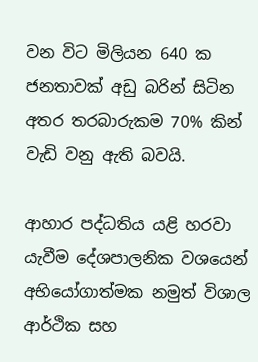වන විට මිලියන 640 ක ජනතාවක් අඩු බරින් සිටින අතර තරබාරුකම 70% කින් වැඩි වනු ඇති බවයි.

ආහාර පද්ධතිය යළි හරවා යැවීම දේශපාලනික වශයෙන් අභියෝගාත්මක නමුත් විශාල ආර්ථික සහ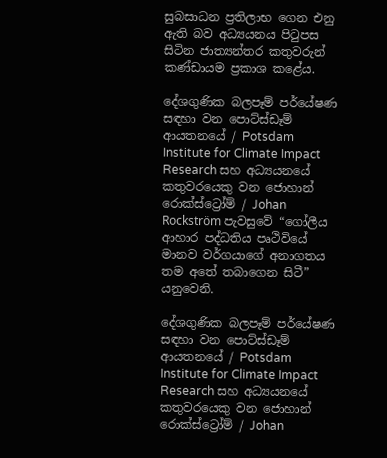සුබසාධන ප්‍රතිලාභ ගෙන එනු ඇති බව අධ්‍යයනය පිටුපස සිටින ජාත්‍යන්තර කතුවරුන් කණ්ඩායම ප්‍රකාශ කළේය.

දේශගුණික බලපෑම් පර්යේෂණ සඳහා වන පොට්ස්ඩෑම් ආයතනයේ / Potsdam Institute for Climate Impact Research සහ අධ්‍යයනයේ කතුවරයෙකු වන ජොහාන් රොක්ස්ට්‍රෝම් / Johan Rockström පැවසුවේ “ගෝලීය ආහාර පද්ධතිය පෘථිවියේ මානව වර්ගයාගේ අනාගතය තම අතේ තබාගෙන සිටී” යනුවෙනි.

දේශගුණික බලපෑම් පර්යේෂණ සඳහා වන පොට්ස්ඩෑම් ආයතනයේ / Potsdam Institute for Climate Impact Research සහ අධ්‍යයනයේ කතුවරයෙකු වන ජොහාන් රොක්ස්ට්‍රෝම් / Johan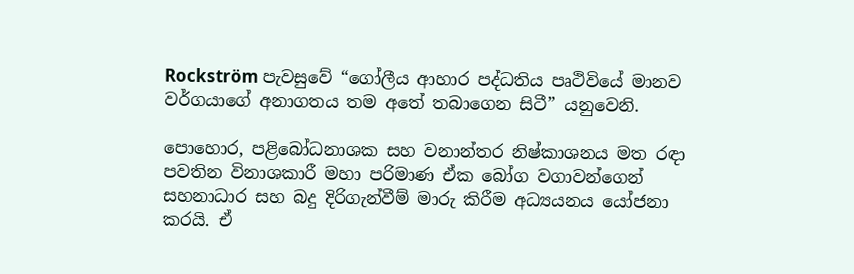Rockström පැවසුවේ “ගෝලීය ආහාර පද්ධතිය පෘථිවියේ මානව වර්ගයාගේ අනාගතය තම අතේ තබාගෙන සිටී” යනුවෙනි.

පොහොර, පළිබෝධනාශක සහ වනාන්තර නිෂ්කාශනය මත රඳා පවතින විනාශකාරී මහා පරිමාණ ඒක බෝග වගාවන්ගෙන් සහනාධාර සහ බදු දිරිගැන්වීම් මාරු කිරීම අධ්‍යයනය යෝජනා කරයි. ඒ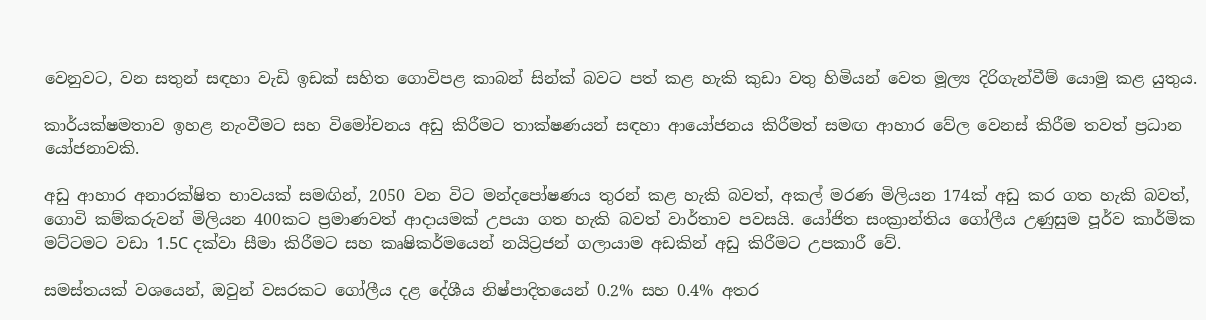වෙනුවට, වන සතුන් සඳහා වැඩි ඉඩක් සහිත ගොවිපළ කාබන් සින්ක් බවට පත් කළ හැකි කුඩා වතු හිමියන් වෙත මූල්‍ය දිරිගැන්වීම් යොමු කළ යුතුය.

කාර්යක්ෂමතාව ඉහළ නැංවීමට සහ විමෝචනය අඩු කිරීමට තාක්ෂණයන් සඳහා ආයෝජනය කිරීමත් සමඟ ආහාර වේල වෙනස් කිරීම තවත් ප්‍රධාන යෝජනාවකි.

අඩු ආහාර අනාරක්ෂිත භාවයක් සමඟින්, 2050 වන විට මන්දපෝෂණය තුරන් කළ හැකි බවත්, අකල් මරණ මිලියන 174ක් අඩු කර ගත හැකි බවත්, ගොවි කම්කරුවන් මිලියන 400කට ප්‍රමාණවත් ආදායමක් උපයා ගත හැකි බවත් වාර්තාව පවසයි. යෝජිත සංක්‍රාන්තිය ගෝලීය උණුසුම පූර්ව කාර්මික මට්ටමට වඩා 1.5C දක්වා සීමා කිරීමට සහ කෘෂිකර්මයෙන් නයිට්‍රජන් ගලායාම අඩකින් අඩු කිරීමට උපකාරී වේ.

සමස්තයක් වශයෙන්, ඔවුන් වසරකට ගෝලීය දළ දේශීය නිෂ්පාදිතයෙන් 0.2% සහ 0.4% අතර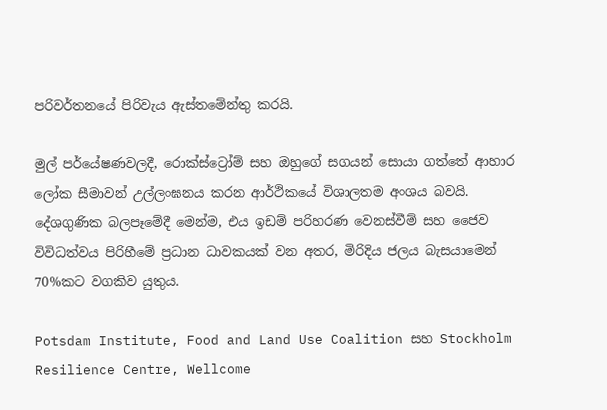පරිවර්තනයේ පිරිවැය ඇස්තමේන්තු කරයි.

මුල් පර්යේෂණවලදී, රොක්ස්ට්‍රෝම් සහ ඔහුගේ සගයන් සොයා ගත්තේ ආහාර ලෝක සීමාවන් උල්ලංඝනය කරන ආර්ථිකයේ විශාලතම අංශය බවයි. දේශගුණික බලපෑමේදී මෙන්ම, එය ඉඩම් පරිහරණ වෙනස්වීම් සහ ජෛව විවිධත්වය පිරිහීමේ ප්‍රධාන ධාවකයක් වන අතර, මිරිදිය ජලය බැසයාමෙන් 70%කට වගකිව යුතුය.

Potsdam Institute, Food and Land Use Coalition සහ Stockholm Resilience Centre, Wellcome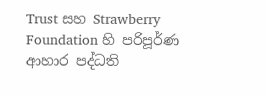Trust සහ Strawberry Foundation හි පරිපූර්ණ ආහාර පද්ධති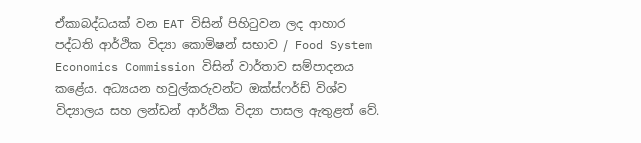ඒකාබද්ධයක් වන EAT විසින් පිහිටුවන ලද ආහාර පද්ධති ආර්ථික විද්‍යා කොමිෂන් සභාව / Food System Economics Commission විසින් වාර්තාව සම්පාදනය කළේය. අධ්‍යයන හවුල්කරුවන්ට ඔක්ස්ෆර්ඩ් විශ්ව විද්‍යාලය සහ ලන්ඩන් ආර්ථික විද්‍යා පාසල ඇතුළත් වේ.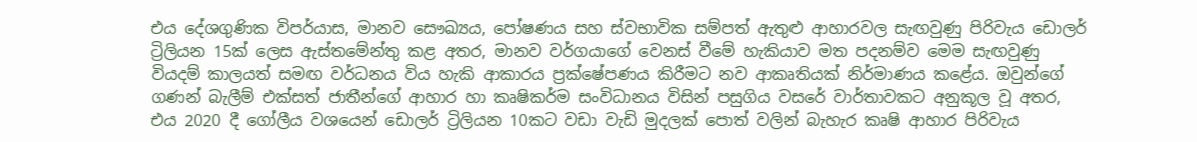එය දේශගුණික විපර්යාස, මානව සෞඛ්‍යය, පෝෂණය සහ ස්වභාවික සම්පත් ඇතුළු ආහාරවල සැඟවුණු පිරිවැය ඩොලර් ට්‍රිලියන 15ක් ලෙස ඇස්තමේන්තු කළ අතර, මානව වර්ගයාගේ වෙනස් වීමේ හැකියාව මත පදනම්ව මෙම සැඟවුණු වියදම් කාලයත් සමඟ වර්ධනය විය හැකි ආකාරය ප්‍රක්ෂේපණය කිරීමට නව ආකෘතියක් නිර්මාණය කළේය. ඔවුන්ගේ ගණන් බැලීම් එක්සත් ජාතීන්ගේ ආහාර හා කෘෂිකර්ම සංවිධානය විසින් පසුගිය වසරේ වාර්තාවකට අනුකූල වූ අතර, එය 2020 දී ගෝලීය වශයෙන් ඩොලර් ට්‍රිලියන 10කට වඩා වැඩි මුදලක් පොත් වලින් බැහැර කෘෂි ආහාර පිරිවැය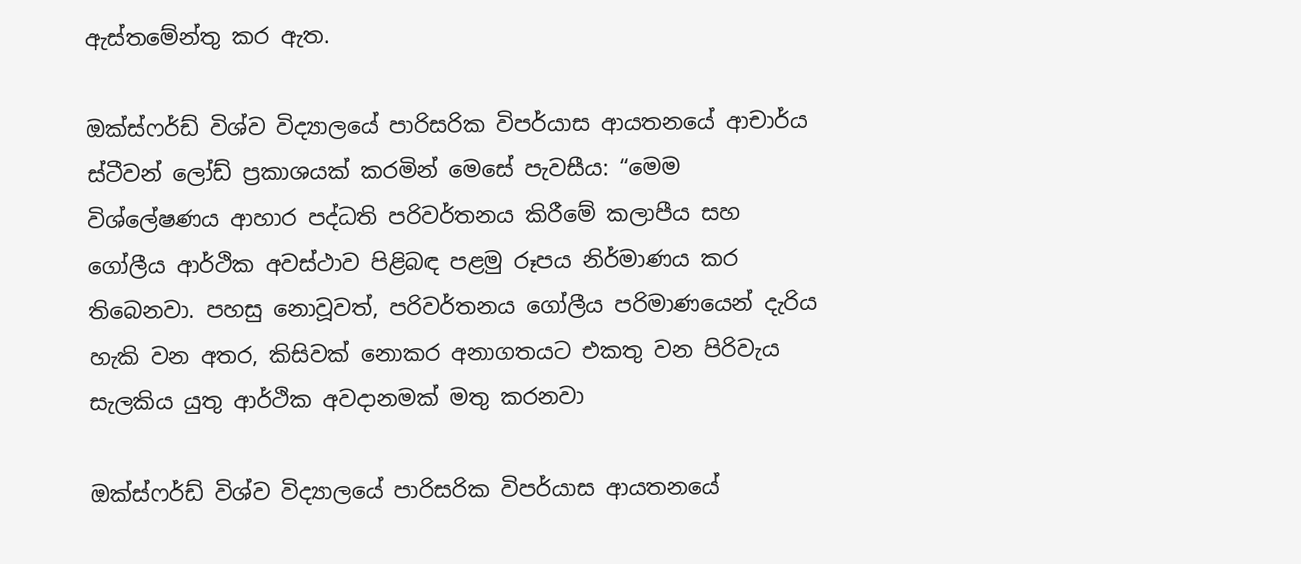ඇස්තමේන්තු කර ඇත.

ඔක්ස්ෆර්ඩ් විශ්ව විද්‍යාලයේ පාරිසරික විපර්යාස ආයතනයේ ආචාර්ය ස්ටීවන් ලෝඩ් ප්‍රකාශයක් කරමින් මෙසේ පැවසීය: “මෙම විශ්ලේෂණය ආහාර පද්ධති පරිවර්තනය කිරීමේ කලාපීය සහ ගෝලීය ආර්ථික අවස්ථාව පිළිබඳ පළමු රූපය නිර්මාණය කර තිබෙනවා. පහසු නොවූවත්, පරිවර්තනය ගෝලීය පරිමාණයෙන් දැරිය හැකි වන අතර, කිසිවක් නොකර අනාගතයට එකතු වන පිරිවැය සැලකිය යුතු ආර්ථික අවදානමක් මතු කරනවා

ඔක්ස්ෆර්ඩ් විශ්ව විද්‍යාලයේ පාරිසරික විපර්යාස ආයතනයේ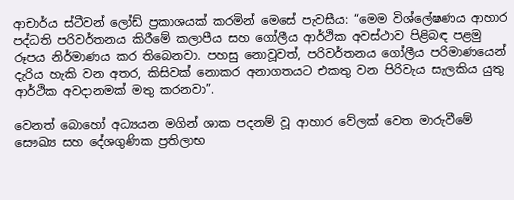ආචාර්ය ස්ටීවන් ලෝඩ් ප්‍රකාශයක් කරමින් මෙසේ පැවසීය: “මෙම විශ්ලේෂණය ආහාර පද්ධති පරිවර්තනය කිරීමේ කලාපීය සහ ගෝලීය ආර්ථික අවස්ථාව පිළිබඳ පළමු රූපය නිර්මාණය කර තිබෙනවා. පහසු නොවූවත්, පරිවර්තනය ගෝලීය පරිමාණයෙන් දැරිය හැකි වන අතර, කිසිවක් නොකර අනාගතයට එකතු වන පිරිවැය සැලකිය යුතු ආර්ථික අවදානමක් මතු කරනවා”.

වෙනත් බොහෝ අධ්‍යයන මගින් ශාක පදනම් වූ ආහාර වේලක් වෙත මාරුවීමේ සෞඛ්‍ය සහ දේශගුණික ප්‍රතිලාභ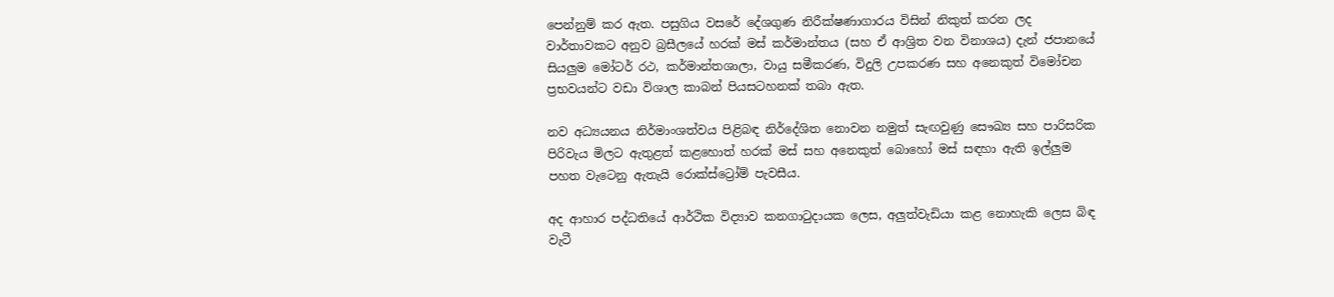පෙන්නුම් කර ඇත. පසුගිය වසරේ දේශගුණ නිරීක්ෂණාගාරය විසින් නිකුත් කරන ලද වාර්තාවකට අනුව බ්‍රසීලයේ හරක් මස් කර්මාන්තය (සහ ඒ ආශ්‍රිත වන විනාශය) දැන් ජපානයේ සියලුම මෝටර් රථ, කර්මාන්තශාලා, වායු සමීකරණ, විදුලි උපකරණ සහ අනෙකුත් විමෝචන ප්‍රභවයන්ට වඩා විශාල කාබන් පියසටහනක් තබා ඇත.

නව අධ්‍යයනය නිර්මාංශත්වය පිළිබඳ නිර්දේශිත නොවන නමුත් සැඟවුණු සෞඛ්‍ය සහ පාරිසරික පිරිවැය මිලට ඇතුළත් කළහොත් හරක් මස් සහ අනෙකුත් බොහෝ මස් සඳහා ඇති ඉල්ලුම පහත වැටෙනු ඇතැයි රොක්ස්ට්‍රෝම් පැවසීය.

අද ආහාර පද්ධතියේ ආර්ථික විද්‍යාව කනගාටුදායක ලෙස, අලුත්වැඩියා කළ නොහැකි ලෙස බිඳ වැටී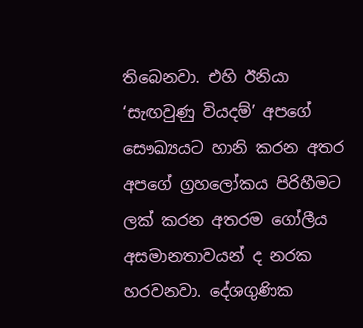තිබෙනවා. එහි ඊනියා ‘සැඟවුණු වියදම්’ අපගේ සෞඛ්‍යයට හානි කරන අතර අපගේ ග්‍රහලෝකය පිරිහීමට ලක් කරන අතරම ගෝලීය අසමානතාවයන් ද නරක හරවනවා. දේශගුණික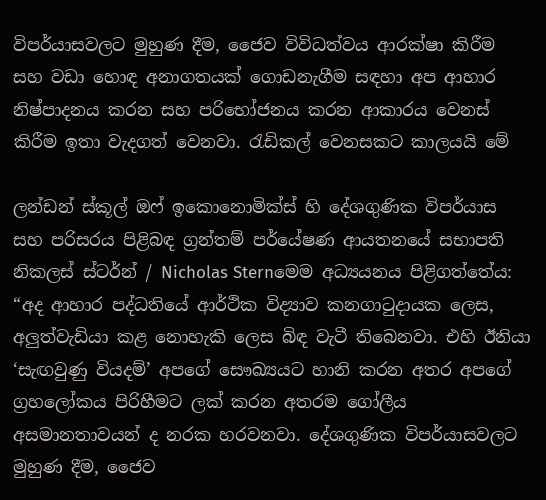විපර්යාසවලට මුහුණ දීම, ජෛව විවිධත්වය ආරක්ෂා කිරීම සහ වඩා හොඳ අනාගතයක් ගොඩනැගීම සඳහා අප ආහාර නිෂ්පාදනය කරන සහ පරිභෝජනය කරන ආකාරය වෙනස් කිරීම ඉතා වැදගත් වෙනවා. රැඩිකල් වෙනසකට කාලයයි මේ

ලන්ඩන් ස්කූල් ඔෆ් ඉකොනොමික්ස් හි දේශගුණික විපර්යාස සහ පරිසරය පිළිබඳ ග්‍රන්තම් පර්යේෂණ ආයතනයේ සභාපති නිකලස් ස්ටර්න් / Nicholas Sternමෙම අධ්‍යයනය පිළිගත්තේය: “අද ආහාර පද්ධතියේ ආර්ථික විද්‍යාව කනගාටුදායක ලෙස, අලුත්වැඩියා කළ නොහැකි ලෙස බිඳ වැටී තිබෙනවා. එහි ඊනියා ‘සැඟවුණු වියදම්’ අපගේ සෞඛ්‍යයට හානි කරන අතර අපගේ ග්‍රහලෝකය පිරිහීමට ලක් කරන අතරම ගෝලීය අසමානතාවයන් ද නරක හරවනවා. දේශගුණික විපර්යාසවලට මුහුණ දීම, ජෛව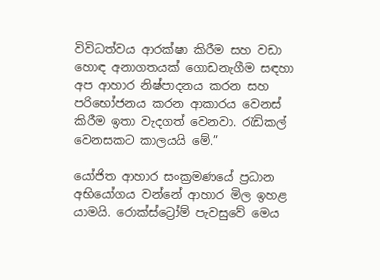විවිධත්වය ආරක්ෂා කිරීම සහ වඩා හොඳ අනාගතයක් ගොඩනැගීම සඳහා අප ආහාර නිෂ්පාදනය කරන සහ පරිභෝජනය කරන ආකාරය වෙනස් කිරීම ඉතා වැදගත් වෙනවා. රැඩිකල් වෙනසකට කාලයයි මේ.”

යෝජිත ආහාර සංක්‍රමණයේ ප්‍රධාන අභියෝගය වන්නේ ආහාර මිල ඉහළ යාමයි. රොක්ස්ට්‍රෝම් පැවසුවේ මෙය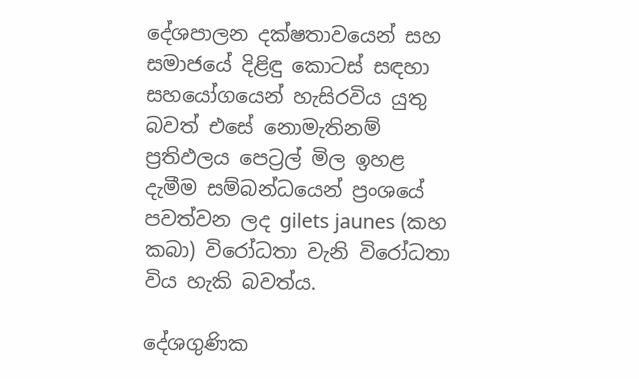දේශපාලන දක්ෂතාවයෙන් සහ සමාජයේ දිළිඳු කොටස් සඳහා සහයෝගයෙන් හැසිරවිය යුතු බවත් එසේ නොමැතිනම් ප්‍රතිඵලය පෙට්‍රල් මිල ඉහළ දැමීම සම්බන්ධයෙන් ප්‍රංශයේ පවත්වන ලද gilets jaunes (කහ කබා) විරෝධතා වැනි විරෝධතා විය හැකි බවත්ය.

දේශගුණික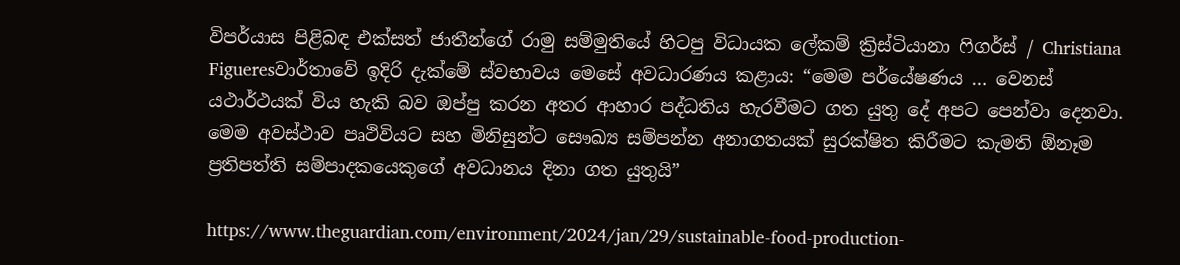විපර්යාස පිළිබඳ එක්සත් ජාතීන්ගේ රාමු සම්මුතියේ හිටපු විධායක ලේකම් ක්‍රිස්ටියානා ෆිගර්ස් / Christiana Figueresවාර්තාවේ ඉදිරි දැක්මේ ස්වභාවය මෙසේ අවධාරණය කළාය: “මෙම පර්යේෂණය … වෙනස් යථාර්ථයක් විය හැකි බව ඔප්පු කරන අතර ආහාර පද්ධතිය හැරවීමට ගත යුතු දේ අපට පෙන්වා දෙනවා. මෙම අවස්ථාව පෘථිවියට සහ මිනිසුන්ට සෞඛ්‍ය සම්පන්න අනාගතයක් සුරක්ෂිත කිරීමට කැමති ඕනෑම ප්‍රතිපත්ති සම්පාදකයෙකුගේ අවධානය දිනා ගත යුතුයි”

https://www.theguardian.com/environment/2024/jan/29/sustainable-food-production-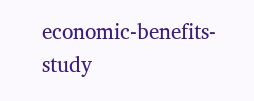economic-benefits-study